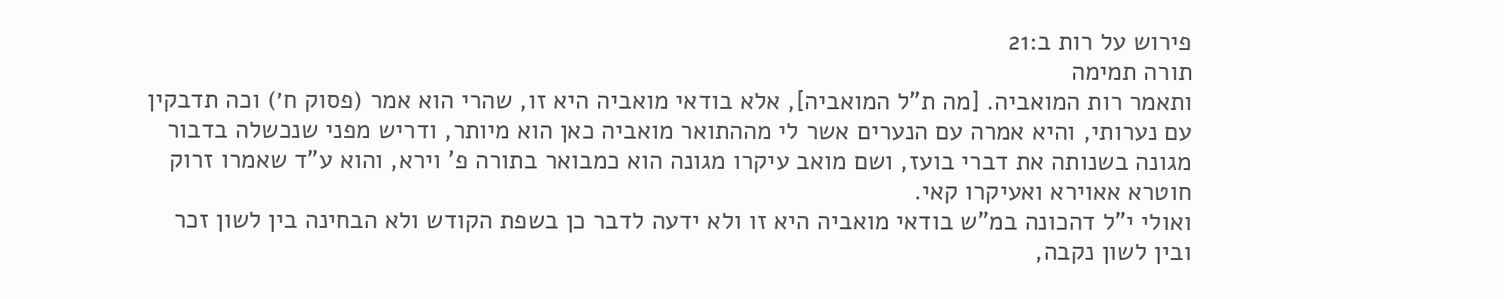פירוש על רות ב:21
תורה תמימה
ותאמר רות המואביה. [מה ת"ל המואביה], אלא בודאי מואביה היא זו, שהרי הוא אמר (פסוק ח׳) וכה תדבקין עם נערותי, והיא אמרה עם הנערים אשר לי מההתואר מואביה כאן הוא מיותר, ודריש מפני שנכשלה בדבור מגונה בשנותה את דברי בועז, ושם מואב עיקרו מגונה הוא כמבואר בתורה פ' וירא, והוא ע"ד שאמרו זרוק חוטרא אאוירא ואעיקרו קאי.
ואולי י"ל דהכונה במ"ש בודאי מואביה היא זו ולא ידעה לדבר כן בשפת הקודש ולא הבחינה בין לשון זכר ובין לשון נקבה,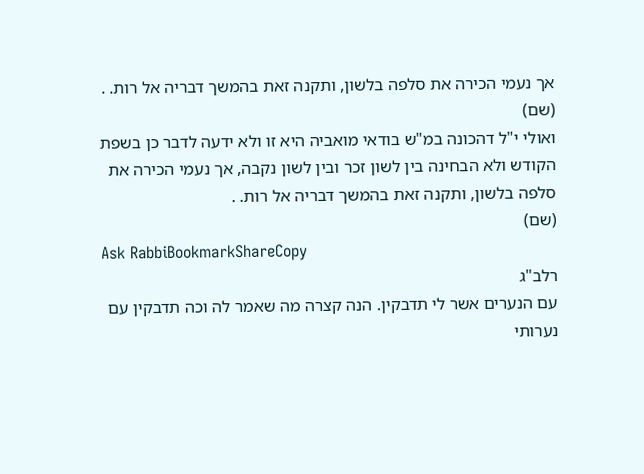אך נעמי הכירה את סלפה בלשון, ותקנה זאת בהמשך דבריה אל רות. .
(שם)
ואולי י"ל דהכונה במ"ש בודאי מואביה היא זו ולא ידעה לדבר כן בשפת הקודש ולא הבחינה בין לשון זכר ובין לשון נקבה, אך נעמי הכירה את סלפה בלשון, ותקנה זאת בהמשך דבריה אל רות. .
(שם)
Ask RabbiBookmarkShareCopy
רלב"ג
עם הנערים אשר לי תדבקין. הנה קצרה מה שאמר לה וכה תדבקין עם נערותי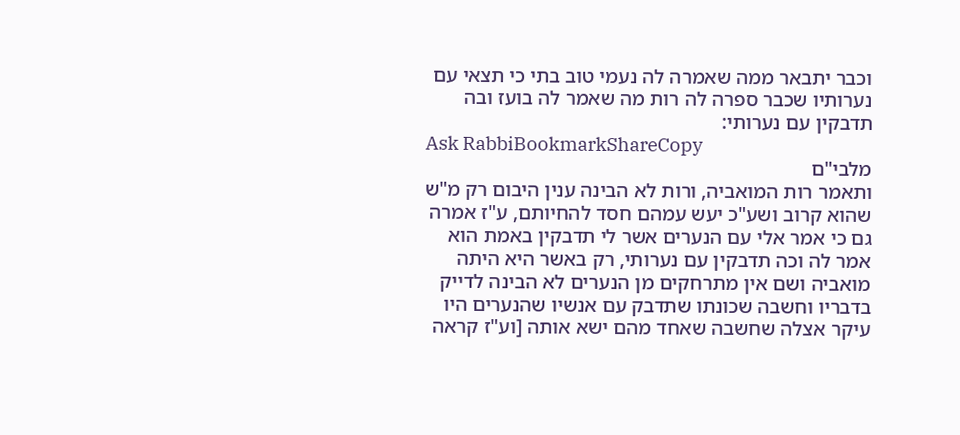וכבר יתבאר ממה שאמרה לה נעמי טוב בתי כי תצאי עם נערותיו שכבר ספרה לה רות מה שאמר לה בועז ובה תדבקין עם נערותי:
Ask RabbiBookmarkShareCopy
מלבי"ם
ותאמר רות המואביה, ורות לא הבינה ענין היבום רק מ"ש שהוא קרוב ושע"כ יעש עמהם חסד להחיותם, ע"ז אמרה גם כי אמר אלי עם הנערים אשר לי תדבקין באמת הוא אמר לה וכה תדבקין עם נערותי, רק באשר היא היתה מואביה ושם אין מתרחקים מן הנערים לא הבינה לדייק בדבריו וחשבה שכונתו שתדבק עם אנשיו שהנערים היו עיקר אצלה שחשבה שאחד מהם ישא אותה [וע"ז קראה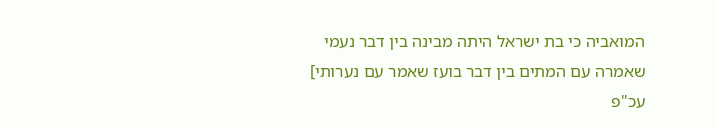המואביה כי בת ישראל היתה מבינה בין דבר נעמי שאמרה עם המתים בין דבר בועז שאמר עם נערותי] עכ"פ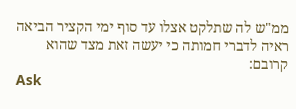ממ"ש לה שתלקט אצלו עד סוף ימי הקציר הביאה ראיה לדברי חמותה כי יעשה זאת מצד שהוא קרובם:
Ask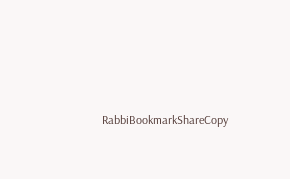RabbiBookmarkShareCopy